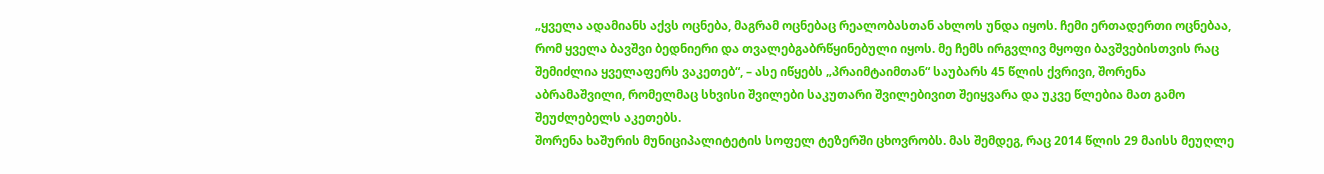„ყველა ადამიანს აქვს ოცნება, მაგრამ ოცნებაც რეალობასთან ახლოს უნდა იყოს. ჩემი ერთადერთი ოცნებაა, რომ ყველა ბავშვი ბედნიერი და თვალებგაბრწყინებული იყოს. მე ჩემს ირგვლივ მყოფი ბავშვებისთვის რაც შემიძლია ყველაფერს ვაკეთებ“, – ასე იწყებს „პრაიმტაიმთან“ საუბარს 45 წლის ქვრივი, შორენა აბრამაშვილი, რომელმაც სხვისი შვილები საკუთარი შვილებივით შეიყვარა და უკვე წლებია მათ გამო შეუძლებელს აკეთებს.
შორენა ხაშურის მუნიციპალიტეტის სოფელ ტეზერში ცხოვრობს. მას შემდეგ, რაც 2014 წლის 29 მაისს მეუღლე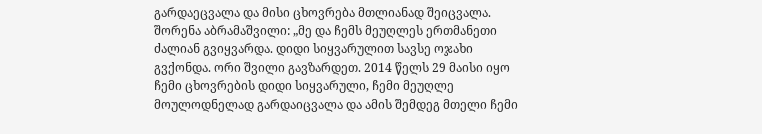გარდაეცვალა და მისი ცხოვრება მთლიანად შეიცვალა.
შორენა აბრამაშვილი: „მე და ჩემს მეუღლეს ერთმანეთი ძალიან გვიყვარდა. დიდი სიყვარულით სავსე ოჯახი გვქონდა. ორი შვილი გავზარდეთ. 2014 წელს 29 მაისი იყო ჩემი ცხოვრების დიდი სიყვარული, ჩემი მეუღლე მოულოდნელად გარდაიცვალა და ამის შემდეგ მთელი ჩემი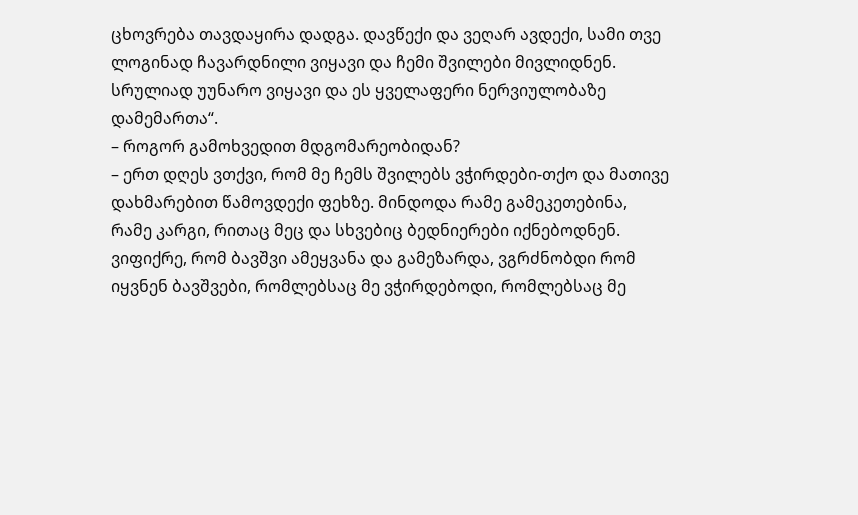ცხოვრება თავდაყირა დადგა. დავწექი და ვეღარ ავდექი, სამი თვე ლოგინად ჩავარდნილი ვიყავი და ჩემი შვილები მივლიდნენ. სრულიად უუნარო ვიყავი და ეს ყველაფერი ნერვიულობაზე დამემართა“.
– როგორ გამოხვედით მდგომარეობიდან?
– ერთ დღეს ვთქვი, რომ მე ჩემს შვილებს ვჭირდები-თქო და მათივე დახმარებით წამოვდექი ფეხზე. მინდოდა რამე გამეკეთებინა, რამე კარგი, რითაც მეც და სხვებიც ბედნიერები იქნებოდნენ. ვიფიქრე, რომ ბავშვი ამეყვანა და გამეზარდა, ვგრძნობდი რომ იყვნენ ბავშვები, რომლებსაც მე ვჭირდებოდი, რომლებსაც მე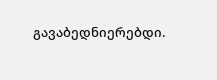გავაბედნიერებდი.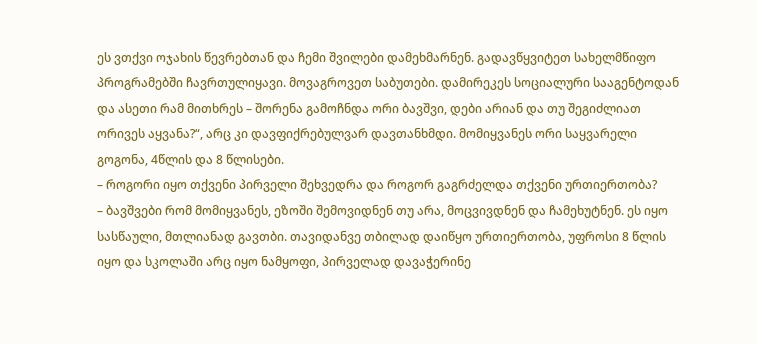ეს ვთქვი ოჯახის წევრებთან და ჩემი შვილები დამეხმარნენ. გადავწყვიტეთ სახელმწიფო პროგრამებში ჩავრთულიყავი. მოვაგროვეთ საბუთები. დამირეკეს სოციალური სააგენტოდან და ასეთი რამ მითხრეს – შორენა გამოჩნდა ორი ბავშვი, დები არიან და თუ შეგიძლიათ ორივეს აყვანა?“, არც კი დავფიქრებულვარ დავთანხმდი. მომიყვანეს ორი საყვარელი გოგონა, 4წლის და 8 წლისები.
– როგორი იყო თქვენი პირველი შეხვედრა და როგორ გაგრძელდა თქვენი ურთიერთობა?
– ბავშვები რომ მომიყვანეს, ეზოში შემოვიდნენ თუ არა, მოცვივდნენ და ჩამეხუტნენ. ეს იყო სასწაული, მთლიანად გავთბი. თავიდანვე თბილად დაიწყო ურთიერთობა, უფროსი 8 წლის იყო და სკოლაში არც იყო ნამყოფი, პირველად დავაჭერინე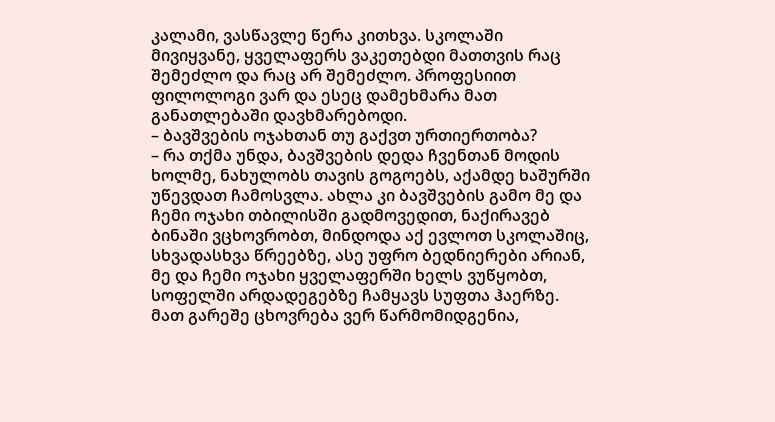კალამი, ვასწავლე წერა კითხვა. სკოლაში მივიყვანე, ყველაფერს ვაკეთებდი მათთვის რაც შემეძლო და რაც არ შემეძლო. პროფესიით ფილოლოგი ვარ და ესეც დამეხმარა მათ განათლებაში დავხმარებოდი.
– ბავშვების ოჯახთან თუ გაქვთ ურთიერთობა?
– რა თქმა უნდა, ბავშვების დედა ჩვენთან მოდის ხოლმე, ნახულობს თავის გოგოებს, აქამდე ხაშურში უწევდათ ჩამოსვლა. ახლა კი ბავშვების გამო მე და ჩემი ოჯახი თბილისში გადმოვედით, ნაქირავებ ბინაში ვცხოვრობთ, მინდოდა აქ ევლოთ სკოლაშიც, სხვადასხვა წრეებზე, ასე უფრო ბედნიერები არიან, მე და ჩემი ოჯახი ყველაფერში ხელს ვუწყობთ, სოფელში არდადეგებზე ჩამყავს სუფთა ჰაერზე. მათ გარეშე ცხოვრება ვერ წარმომიდგენია,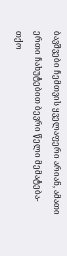ბავშვები ჩემთვის ყველაფერი არიან, ამათი ერთი ჩახუტებით ბევრი წელი მემატება-თქო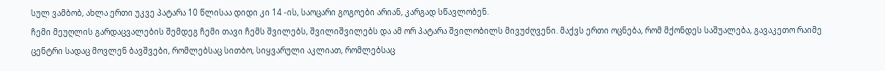სულ ვამბობ, ახლა ერთი უკვე პატარა 10 წლისაა დიდი კი 14 -ის, საოცარი გოგოები არიან, კარგად სწავლობენ.
ჩემი მეუღლის გარდაცვალების შემდეგ ჩემი თავი ჩემს შვილებს, შვილიშვილებს და ამ ორ პატარა შვილობილს მივუძღვენი. მაქვს ერთი ოცნება, რომ მქონდეს საშუალება, გავაკეთო რაიმე ცენტრი სადაც მოვლენ ბავშვები, რომლებსაც სითბო, სიყვარული აკლიათ, რომლებსაც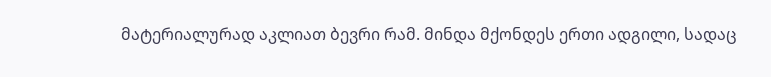მატერიალურად აკლიათ ბევრი რამ. მინდა მქონდეს ერთი ადგილი, სადაც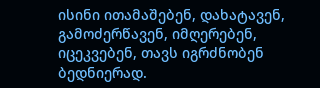ისინი ითამაშებენ, დახატავენ, გამოძერწავენ, იმღერებენ, იცეკვებენ, თავს იგრძნობენ ბედნიერად.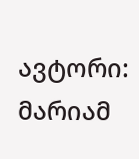ავტორი: მარიამ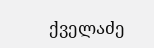ქველაძე